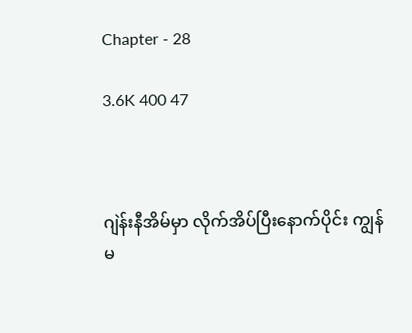Chapter - 28

3.6K 400 47



ဂျဲန်းနီအိမ်မှာ လိုက်အိပ်ပြီးနောက်ပိုင်း ကျွန်မ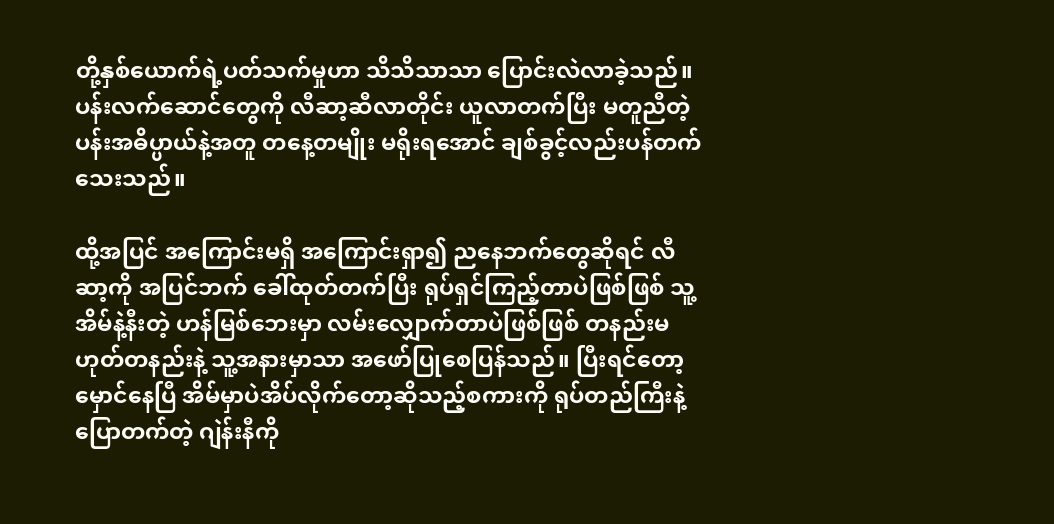တို့နှစ်ယောက်ရဲ့ပတ်သက်မှုဟာ သိသိသာသာ ပြောင်းလဲလာခဲ့သည်။ ပန်းလက်ဆောင်တွေကို လီဆာ့ဆီလာတိုင်း ယူလာတက်ပြီး မတူညီတဲ့ ပန်းအဓိပ္ပာယ်နဲ့အတူ တနေ့တမျိုး မရိုးရအောင် ချစ်ခွင့်လည်းပန်တက်သေးသည်။

ထို့အပြင် အကြောင်းမရှိ အကြောင်းရှာ၍ ညနေဘက်တွေဆိုရင် လီဆာ့ကို အပြင်ဘက် ခေါ်ထုတ်တက်ပြီး ရုပ်ရှင်ကြည့်တာပဲဖြစ်ဖြစ် သူ့အိမ်နဲ့နီးတဲ့ ဟန်မြစ်ဘေးမှာ လမ်းလျှောက်တာပဲဖြစ်ဖြစ် တနည်းမဟုတ်တနည်းနဲ့ သူ့အနားမှာသာ အဖော်ပြုစေပြန်သည်။ ပြီးရင်တော့ မှောင်နေပြီ အိမ်မှာပဲအိပ်လိုက်တော့ဆိုသည့်စကားကို ရုပ်တည်ကြီးနဲ့ ပြောတက်တဲ့ ဂျဲန်းနီကို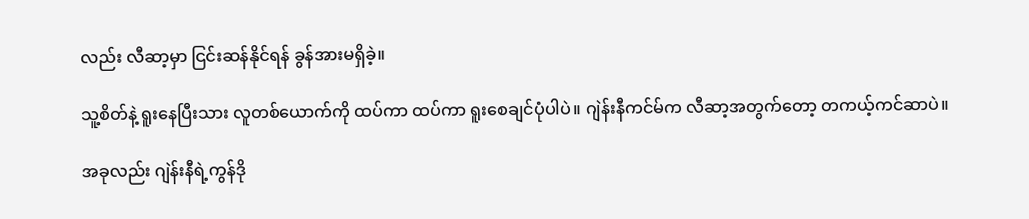လည်း လီဆာ့မှာ ငြင်းဆန်နိုင်ရန် ခွန်အားမရှိခဲ့။

သူ့စိတ်နဲ့ ရူးနေပြီးသား လူတစ်ယောက်ကို ထပ်ကာ ထပ်ကာ ရူးစေချင်ပုံပါပဲ။ ဂျဲန်းနီကင်မ်က လီဆာ့အတွက်တော့ တကယ့်ကင်ဆာပဲ။

အခုလည်း ဂျဲန်းနီရဲ့ကွန်ဒို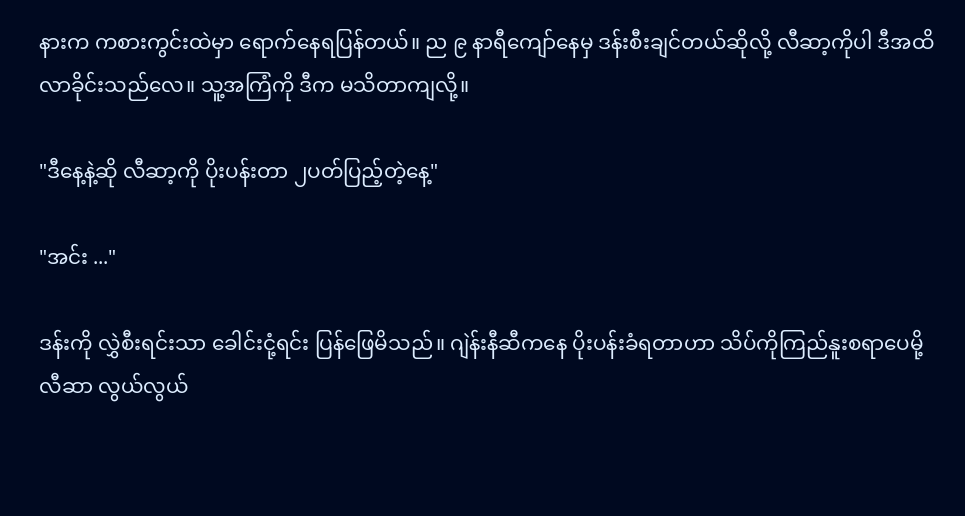နားက ကစားကွင်းထဲမှာ ရောက်နေရပြန်တယ်။ ည ၉ နာရီကျော်နေမှ ဒန်းစီးချင်တယ်ဆိုလို့ လီဆာ့ကိုပါ ဒီအထိ လာခိုင်းသည်လေ။ သူ့အကြံကို ဒီက မသိတာကျလို့။

"ဒီနေ့နဲ့ဆို လီဆာ့ကို ပိုးပန်းတာ ၂ပတ်ပြည့်တဲ့နေ့"

"အင်း ..."

ဒန်းကို လွှဲစီးရင်းသာ ခေါင်းငုံ့ရင်း ပြန်ဖြေမိသည်။ ဂျဲန်းနီဆီကနေ ပိုးပန်းခံရတာဟာ သိပ်ကိုကြည်နူးစရာပေမို့ လီဆာ လွယ်လွယ်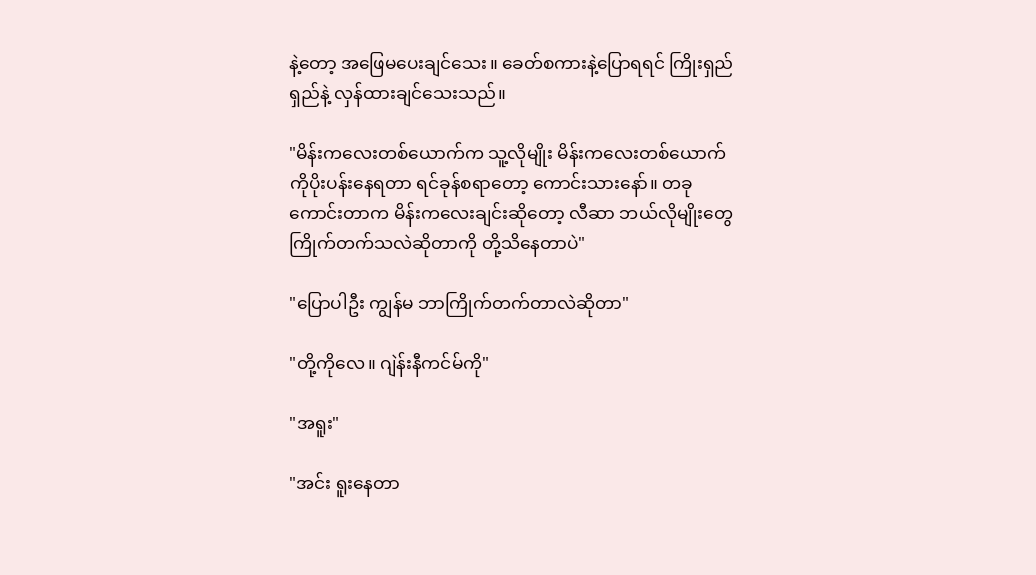နဲ့တော့ အဖြေမပေးချင်သေး။ ခေတ်စကားနဲ့ပြောရရင် ကြိုးရှည်ရှည်နဲ့ လှန်ထားချင်သေးသည်။

"မိန်းကလေးတစ်ယောက်က သူ့လိုမျိုး မိန်းကလေးတစ်ယောက်ကိုပိုးပန်းနေရတာ ရင်ခုန်စရာတော့ ကောင်းသားနော်။ တခုကောင်းတာက မိန်းကလေးချင်းဆိုတော့ လီဆာ ဘယ်လိုမျိုးတွေ ကြိုက်တက်သလဲဆိုတာကို တို့သိနေတာပဲ"

"ပြောပါဦး ကျွန်မ ဘာကြိုက်တက်တာလဲဆိုတာ"

"တို့ကိုလေ။ ဂျဲန်းနီကင်မ်ကို"

"အရူး"

"အင်း ရူးနေတာ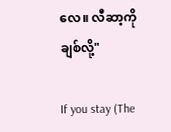လေ။ လီဆာ့ကို ချစ်လို့"

If you stay (The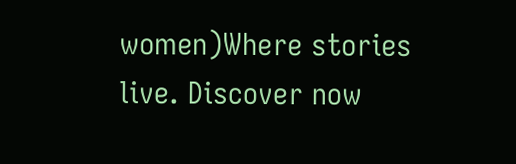women)Where stories live. Discover now